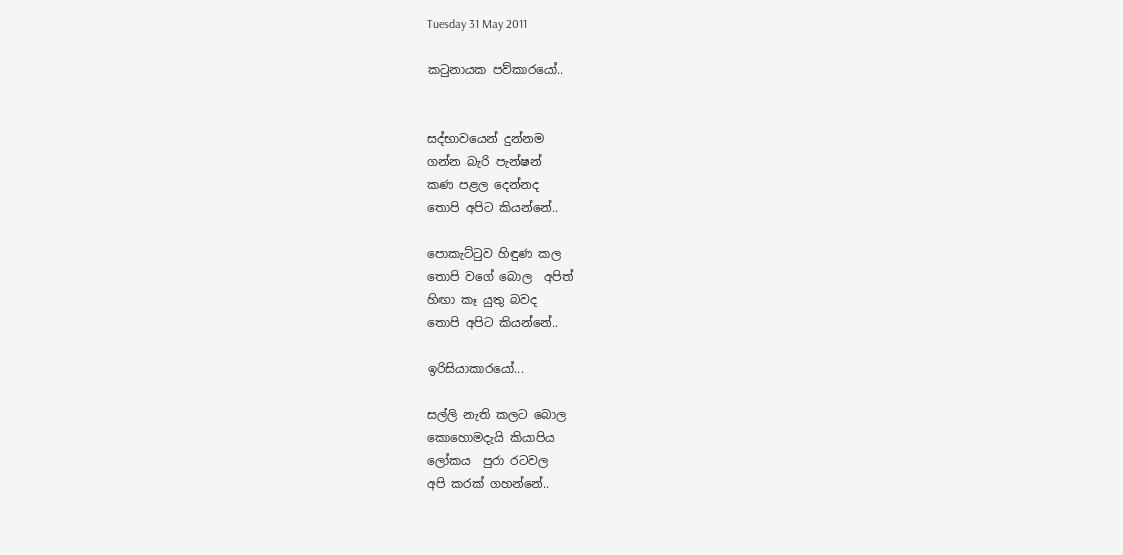Tuesday 31 May 2011

කටුනායක පව්කාරයෝ..


සද්භාවයෙන් දුන්නම
ගන්න බැරි පැන්ෂන්
කණ පළල දෙන්නද
තොපි අපිට කියන්නේ..

පොකැට්ටුව හිඳුණ කල
තොපි වගේ බොල  අපිත්
හිඟා කෑ යුතු බවද
තොපි අපිට කියන්නේ..

ඉරිසියාකාරයෝ...

සල්ලි නැති ක‍ලට බොල
කොහොමදැයි කියාපිය
ලෝකය  පුරා රටවල
අපි කරක් ගහන්නේ..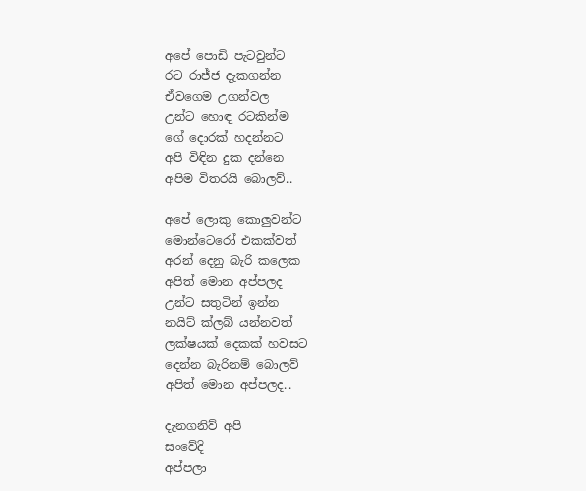අපේ පොඩි පැටවුන්ට
රට රාජ්ජ දැකගන්න
ඒවගෙම උගන්වල
උන්ට හොඳ රටකින්ම
ගේ දොරක් හදන්නට
අපි විඳින දුක දන්නෙ
අපිම විතරයි බොලව්..

අපේ ලොකු කොලුවන්ට
මොන්ටෙරෝ එකක්වත්
අරන් දෙනු බැරි කලෙක
අපිත් මොන අප්පලද
උන්ට සතුටින් ඉන්න
නයිට් ක්ලබ් යන්නවත්
ලක්ෂයක් දෙකක් හවසට
දෙන්න බැරිනම් බොලව්
අපිත් මොන අප්පලද..

දැනගනිව් අපි
සංවේදි
අප්පලා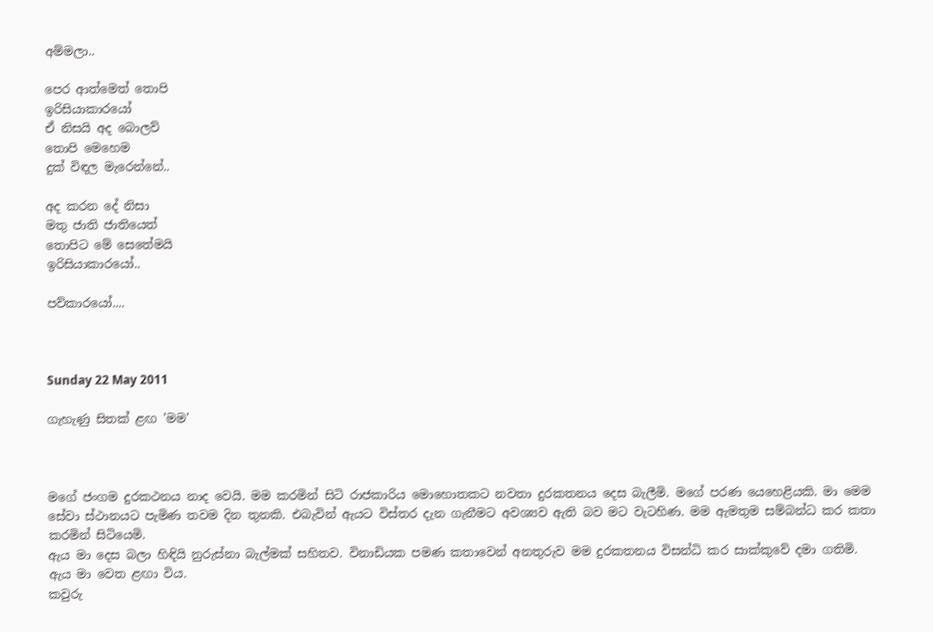අම්මලා..

පෙර ආත්මෙත් තොපි
ඉරිසියාකාරයෝ
ඒ නිසයි අද බොලව්
තොපි මෙහෙම
දුක් විඳල මැරෙන්නේ..

අද කරන දේ නිසා
මතු ජාති ජාතියෙත්
තොපිට මේ සෙතේමයි
ඉරිසියාකාරයෝ..

පව්කාරයෝ....



Sunday 22 May 2011

ගැහැණු සිතක් ළඟ 'මම'



මගේ ජංගම දුරකථනය නාද වෙයි. මම කරමින් සිටි රාජකාරිය මොහොතකට නවතා දුරකතනය දෙස බැලීමි. මගේ පරණ යෙහෙළියකි. මා මෙම සේවා ස්ථානයට පැමිණ තවම දින තුනකි. එබැවින් ඇයට විස්තර දැන ගැනීමට අවශ්‍යව ඇති බව මට වැටහිණ. මම ඇමතුම සම්බන්ධ කර කතා කරමින් සිටියෙමි.
ඇය මා දෙස බලා හිඳියි නුරුස්නා බැල්මක් සහිතව. විනාඩියක පමණ කතාවෙන් අනතුරුව මම දුරකතනය විසන්ධි කර සාක්කුවේ දමා ගතිමි.
ඇය මා වෙත ළඟා විය.
කවුරු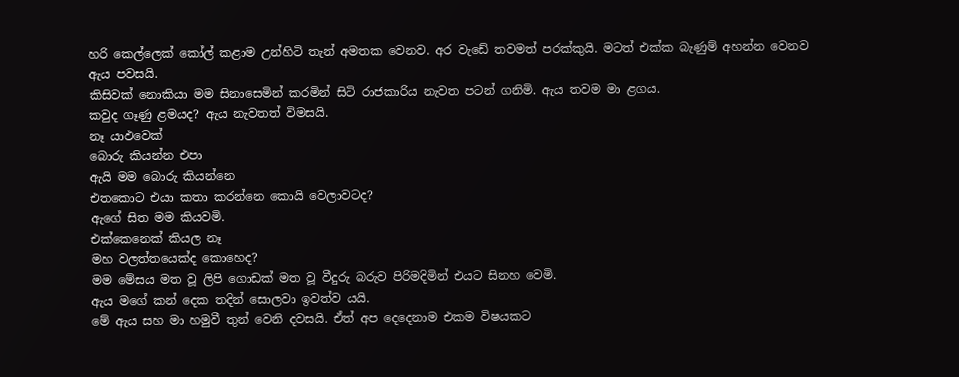හරි කෙල්ලෙක් කෝල් කළාම උන්හිටි තැන් අමතක වෙනව. අර වැඩේ තවමත් පරක්කුයි. මටත් එක්ක බැණුම් අහන්න වෙනව ඇය පවසයි.
කිසිවක් නොකියා මම සිනාසෙමින් කරමින් සිටි රාජකාරිය නැවත පටන් ගනිමි. ඇය තවම මා ළගය.
කවුද ගෑණු ළමයද? ඇය නැවතත් විමසයි.
නෑ යාඵවෙක්
බොරු කියන්න එපා
ඇයි මම බොරු කියන්නෙ
එතකොට එයා‍ කතා කරන්නෙ කොයි වෙලාවටද?
ඇගේ සිත මම කියවමි.
එක්කෙනෙක් කියල නෑ
මහ වලත්තයෙක්ද කොහෙද?
මම මේසය මත වූ ලිපි ගොඩක් මත වූ වීදුරු බරුව පිරිමදිමින් එයට සිනහ වෙමි.
ඇය මගේ කන් දෙක තදින් සොලවා ඉවත්ව යයි.
මේ ඇය සහ මා හමුවී තුන් වෙනි දවසයි. ඒත් අප දෙදෙනාම එකම විෂයකට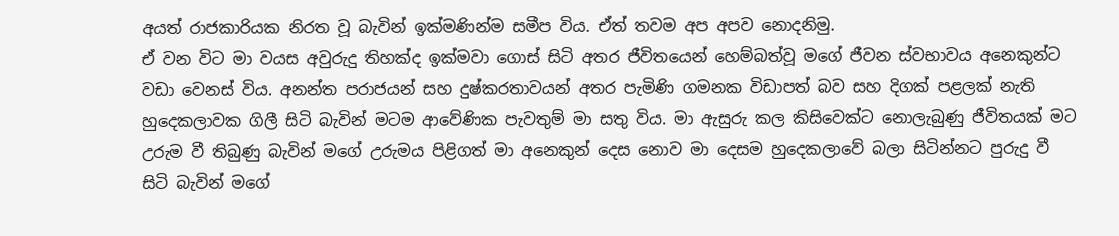අයත් රාජකාරියක නිරත වූ බැවින් ඉක්මණින්ම සමීප විය. ඒත් තවම අප අපව නොදනිමු.
ඒ වන විට මා වයස අවුරුදු තිහක්ද ඉක්මවා ගොස් සිටි අතර ජීවිතයෙන් හෙම්බත්වූ මගේ ජීවන ස්වභාවය අනෙකුන්ට වඩා වෙනස් විය. අනන්ත පරාජයන් සහ දුෂ්කරතාවයන් අතර පැමිණි ගමනක විඩාපත් බව සහ දිගක් පළලක් නැති හුදෙකලාවක ගිලී සිටි බැවින් මටම ආවේණික පැවතුම් මා සතු විය. මා ඇසුරු කල කිසිවෙක්ට නොලැබුණු ජීවිතයක් මට උරුම වී තිබුණු බැවින් මගේ උරුමය පිළිගත් මා අනෙකුන් දෙස නොව මා දෙසම හුදෙකලාවේ බලා සිටින්නට පුරුදු වී සිටි බැවින් මගේ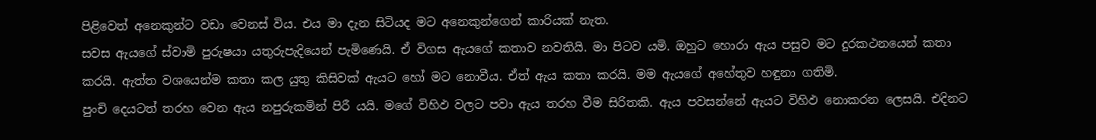පිළිවෙත් අනෙකුන්ට වඩා වෙනස් විය. එය මා දැන සිටියද මට අනෙකුන්ගෙන් කාරියක් නැත.
සවස ඇයගේ ස්වාමි පුරුෂයා යතුරුපැදියෙන් පැමිණෙයි. ඒ විගස ඇයගේ කතාව නවතියි. මා පිටව යමි. ඔහුට හොරා ඇය පසුව මට දුරකථනයෙන් කතා කරයි. ඇත්ත වශයෙන්ම කතා කල යුතු කිසිවක් ඇයට හෝ මට නොවීය. ඒත් ඇය කතා කරයි. මම ඇයගේ අහේතුව හඳුනා ගතිමි.
පුංචි දෙයටත් තරහ වෙන ඇය නපුරුකමින් පිරී යයි. මගේ විහිඵ වලට පවා ඇය තරහ වීම සිරිතකි. ඇය පවසන්නේ ඇයට විහිඵ නොකරන ලෙසයි. එදිනට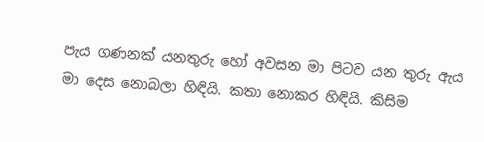පැය ගණනක් යනතුරු හෝ අවසන මා පිටව යන තුරු ඇය මා දෙස නොබලා හිඳියි. කතා‍ නොකර හිඳියි. කිසිම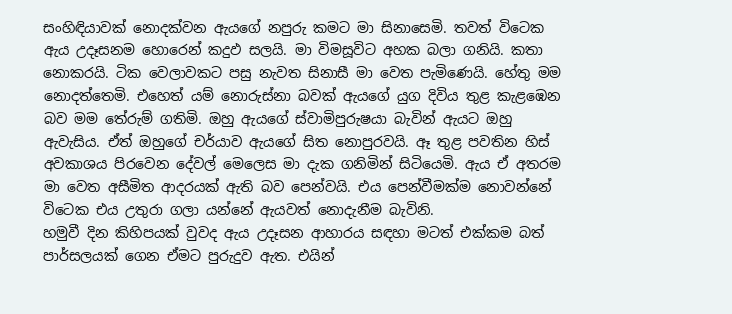සංහිඳියාවක් නොදක්වන ඇයගේ නපුරු කමට මා සිනාසෙමි. තවත් විටෙක ඇය උදෑසනම හොරෙන් කදුඵ සලයි. මා විමසූවිට අහක බලා ගනියි. කතා නොකරයි. ටික වෙලාවකට පසු නැවත සිනාසී මා වෙත පැමිණෙයි. හේතු මම නොදත්තෙමි. එහෙත් යම් නොරුස්නා බවක් ඇයගේ යුග දිවිය තුළ කැළඹෙන බව මම තේරුම් ගතිමි. ඔහු ඇයගේ ස්වාමිපුරුෂයා බැවින් ඇයට ඔහු ඇවැසිය. ඒත් ඔහුගේ චර්යාව ඇයගේ සිත නොපුරවයි. ඈ තුළ පවතින හිස් අවකාශය පිරවෙන දේවල් මෙලෙස මා දැක ගනිමින් සිටියෙමි. ඇය ඒ අතරම මා වෙත අසීමිත ආදරයක් ඇති බව පෙන්වයි. එය පෙන්වීමක්ම නොවන්නේ විටෙක එය උතුරා ගලා යන්නේ ඇයවත් නොදැනීම බැවිනි.
හමුවී දින කිහිපයක් වුවද ඇය උදෑසන ආහාරය සඳහා මටත් එක්කම බත් පාර්සලයක් ගෙන ඒමට පුරුදුව ඇත. එයින්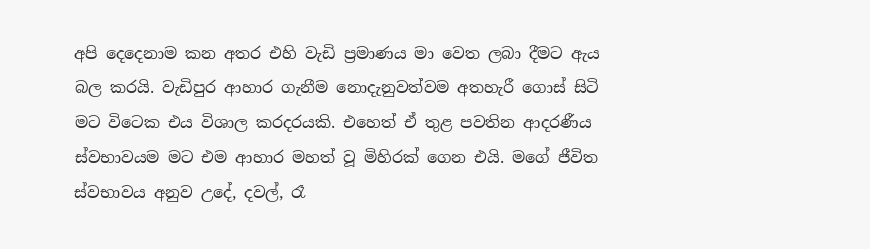අපි දෙදෙනාම කන අතර එහි වැඩි ප්‍රමාණය මා වෙත ලබා දීමට ඇය බල කරයි. වැඩිපුර ආහාර ගැනීම නොදැනුවත්වම අතහැරී ගොස් සිටි මට විටෙක එය විශාල කරදරයකි. එහෙත් ඒ තුළ පවතින ආදරණීය ස්වභාවයම මට එම ආහාර මහත් වූ මිහිරක් ගෙන එයි. මගේ ජීවිත ස්වභාවය අනුව උදේ, දවල්, රෑ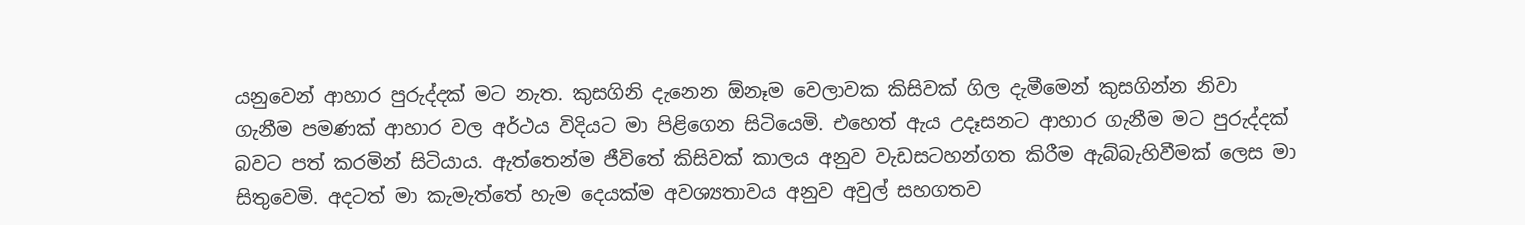යනුවෙන් ආහාර පුරුද්දක් මට නැත. කුසගිනි දැනෙන ඕනෑම වෙලාවක කිසිවක් ගිල දැමීමෙන් කුසගින්න නිවා ගැනීම පමණක් ආහාර වල අර්ථය විදියට මා පිළිගෙන සිටියෙමි. එහෙත් ඇය උදෑසනට ආහාර ගැනීම මට පුරුද්දක් බවට පත් කරමින් සිටියාය. ඇත්තෙන්ම ජීවිතේ කිසිවක් කාලය අනුව වැඩසටහන්ගත කිරීම ඇබ්බැහිවීමක් ලෙස මා සිතුවෙමි. අදටත් මා කැමැත්තේ හැම දෙයක්ම අවශ්‍යතාවය අනුව අවුල් සහගතව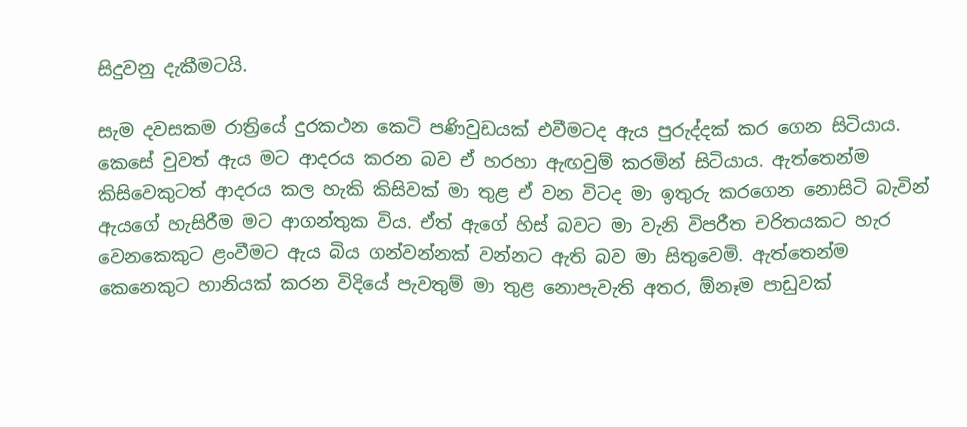සිදුවනු දැකීමටයි.

සැම දවසකම රාත්‍රියේ දුරකථන කෙටි පණිවුඩයක් එවීමටද ඇය පුරුද්දක් කර ගෙන සිටියාය. කෙසේ වුවත් ඇය මට ආදරය කරන බව ඒ හරහා ඇඟවුම් කරමින් සිටියාය. ඇත්තෙන්ම කි‍සිවෙකුටත් ආදරය කල හැකි කිසිවක් මා තුළ ඒ වන විටද මා ඉතුරු කරගෙන නොසිටි බැවින් ඇයගේ හැසිරීම මට ආගන්තුක විය. ඒත් ඇගේ හිස් බවට මා වැනි විපරීත චරිතයකට හැර වෙනකෙකුට ළංවීමට ඇය බිය ගන්වන්නක් වන්නට ඇති බව මා සිතුවෙමි. ඇත්තෙන්ම කෙනෙකුට හානියක් කරන විදියේ පැවතුම් මා තුළ නොපැවැති අතර, ඕනෑම පාඩුවක්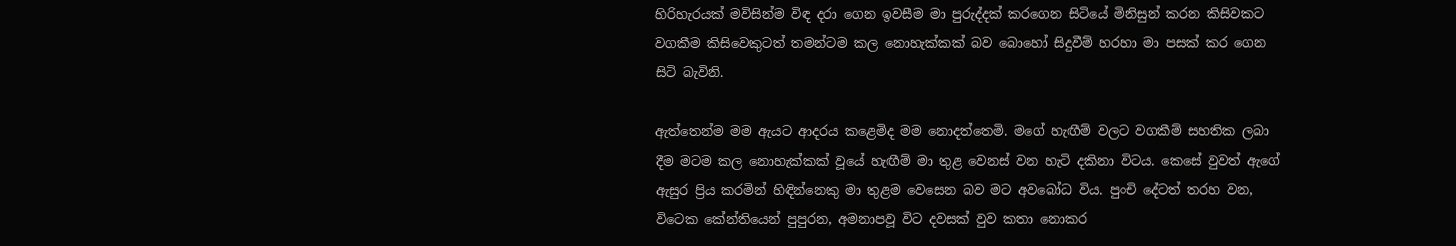හිරිහැරයක් මවිසින්ම විඳ දරා ගෙන ඉවසීම මා පුරුද්දක් කරගෙන සිටියේ මිනිසුන් කරන කිසිවකට වගකීම කිසිවෙකුටත් තමන්ටම කල නොහැක්කක් බව බොහෝ සිදුවීම් හරහා මා පසක් කර ගෙන සිටි බැවිනි.

ඇත්තෙන්ම මම ඇයට ආදරය කළෙමිද මම නොදත්තෙමි. මගේ හැඟීම් වලට වගකීම් සහතික ලබා දීම මටම කල නොහැක්කක් වූයේ හැඟීම් මා තුළ වෙනස් වන හැටි දකිනා විටය. කෙසේ වුවත් ඇගේ ඇසුර ප්‍රිය කරමින් හිඳින්නෙකු මා තුළම වෙසෙන බව මට අවබෝධ විය. පුංචි දේටත් තරහ වන, විටෙක කේන්තියෙන් පුපුරන, අමනාපවූ විට දවසක් වුව කතා නොකර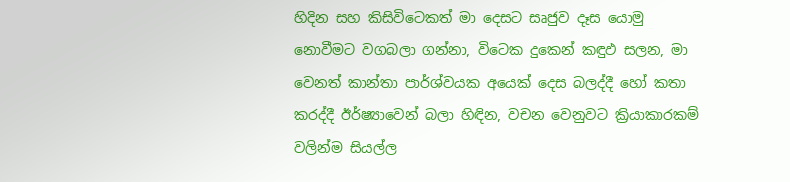හිදින සහ කිසිවිටෙකත් මා දෙසට සෘජුව දෑස යොමු නොවීමට වගබලා ගන්නා, විටෙක දුකෙන් කඳුඵ සලන, මා වෙනත් කාන්තා පාර්ශ්වයක අයෙක් දෙස බලද්දී හෝ කතා කරද්දී ඊර්ෂ්‍යාවෙන් බලා හිඳින, වචන වෙනුවට ක්‍රියාකාරකම් වලින්ම සියල්ල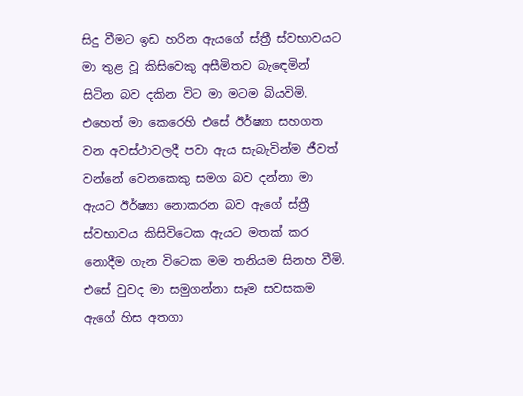සිදු වීමට ඉඩ හරින ඇයගේ ස්ත්‍රී ස්වභාවයට මා තුළ වූ කිසිවෙකු අසීමිතව බැ‍ඳෙමින් සිටින බව දකින විට මා මටම බියවිමි. එහෙත් මා කෙරෙහි එසේ ඊර්ෂ්‍යා සහගත වන අවස්ථාවලදී පවා ඇය සැබැවින්ම ජීවත් වන්නේ වෙනකෙකු සමග බව දන්නා මා ඇයට ඊර්ෂ්‍යා නොකරන බව ඇගේ ස්ත්‍රී ස්වභාවය කිසි‍විටෙක ඇයට මතක් කර නොදීම ගැන විටෙක මම තනියම සිනහ වීමි. එසේ වුවද මා සමුගන්නා සෑම සවසකම ඇගේ හිස අතගා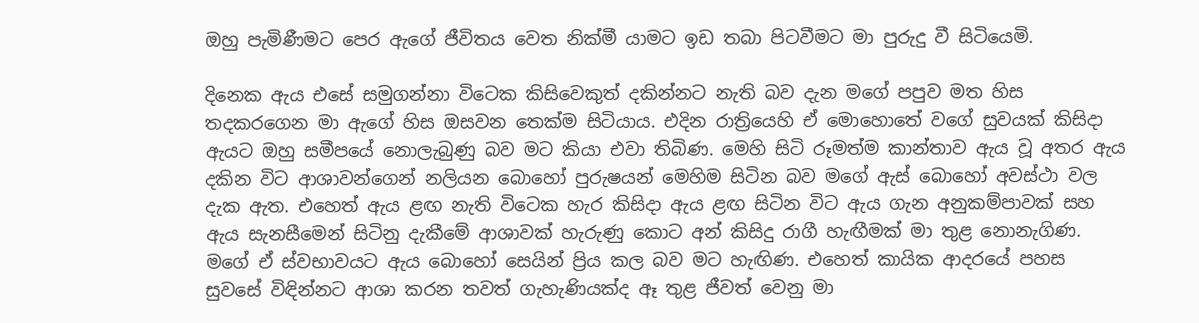ඔහු පැමිණීමට පෙර ඇගේ ජීවිතය වෙත නික්මී යාමට ඉඩ තබා පිටවීමට මා පුරුදු වී සිටියෙමි.

දිනෙක ඇය එසේ සමුගන්නා විටෙක කිසිවෙකුත් දකින්නට නැති බව දැන මගේ පපුව මත හිස තදකරගෙන මා ඇගේ හිස ඔසවන තෙක්ම සිටි‍යාය. එදින රාත්‍රියෙහි ඒ මොහොතේ වගේ සුවයක් කිසිදා ඇයට ඔහු සමීපයේ නොලැබුණු බව මට කියා එවා තිබිණ. මෙහි සිටි රූමත්ම කාන්තාව ඇය වූ අතර ඇය දකින විට ආශාවන්ගෙන් නලියන බොහෝ පුරුෂයන් මෙහිම සිටින බව මගේ ඇස් බොහෝ අවස්ථා වල දැක ඇත. එහෙත් ඇය ළඟ නැති විටෙක හැර කිසිදා ඇය ළඟ සිටින විට ඇය ගැන අනුකම්පාවක් සහ ඇය සැනසීමෙන් සිටිනු දැකීමේ ආශාවක් හැරුණු කොට අන් කිසිදු රාගී හැඟීමක් මා තුළ නොනැගිණ. මගේ ඒ ස්වභාවයට ඇය බොහෝ සෙයින් ප්‍රිය කල බව මට හැඟිණ. එහෙත් කායික ආදරයේ පහස සුවසේ විඳින්නට ආශා කරන තවත් ගැහැණියක්ද ඈ තුළ ජීවත් වෙනු මා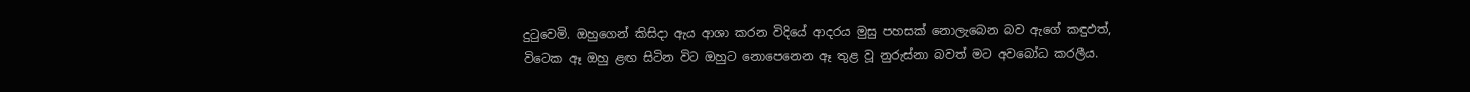දුටුවෙමි. ඔහුගෙන් කිසිදා ඇය ආශා කරන විදියේ ආදරය මුසු පහසක් නොලැබෙන බව ඇගේ කඳුඵත්, විටෙක ඈ ඔහු ළඟ සිටින විට ඔහුට නොපෙනෙන ඈ තුළ වූ නුරුස්නා බවත් මට අවබෝධ කරලීය.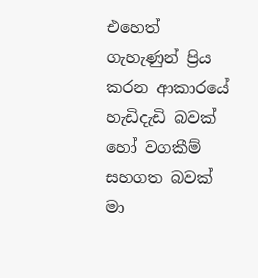එහෙත් ගැහැණුන් ප්‍රිය කරන ආකාරයේ හැඩිදැඩි බවක් හෝ වගකීම් සහගත බවක් මා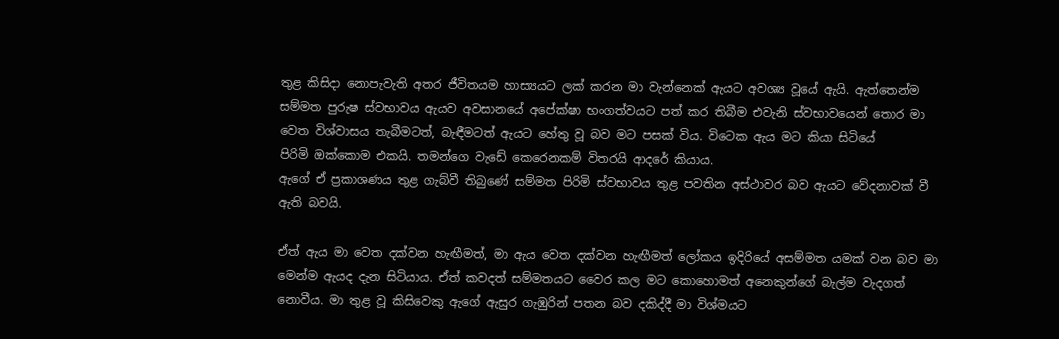තුළ කිසිදා නොපැවැති අතර ජීවිතයම හාස්‍යයට ලක් කරන මා වැන්නෙක් ඇයට අවශ්‍ය වූයේ ඇයි. ඇත්තෙන්ම සම්මත පුරුෂ ස්වභාවය ඇයව අවසානයේ අපේක්ෂා භංගත්වයට පත් කර තිබීම එවැනි ස්වභාවයෙන්‍ තොර මා වෙත විශ්වාසය තැබීමටත්, බැඳීමටත් ඇයට හේතු වූ බව මට පසක් විය. විටෙක ඇය මට කියා සිටියේ
පිරිමි ඔක්කොම එකයි. තමන්ගෙ වැඩේ කෙරෙනකම් විතරයි ආදරේ කියාය.
ඇගේ ඒ ප්‍රකාශණය තුළ ගැබ්වී තිබුණේ සම්මත පිරිමි ස්වභාවය තුළ පවතින අස්ථාවර බව ඇයට වේදනාවක් වී ඇති බවයි.

ඒත් ඇය මා වෙත දක්වන හැඟීමත්, මා ඇය වෙත දක්වන හැඟීමත් ලෝකය ඉදිරියේ අසම්මත යමක් වන බව මා මෙන්ම ඇයද දැන සිටියාය. ඒත් කවදත් සම්මතයට වෛර කල මට කොහොමත් අනෙකුන්ගේ බැල්ම වැදගත් නොවීය. මා තුළ වූ කිසිවෙකු ඇගේ ඇසුර ගැඹුරින් පතන බව දකිද්දී මා විශ්මයට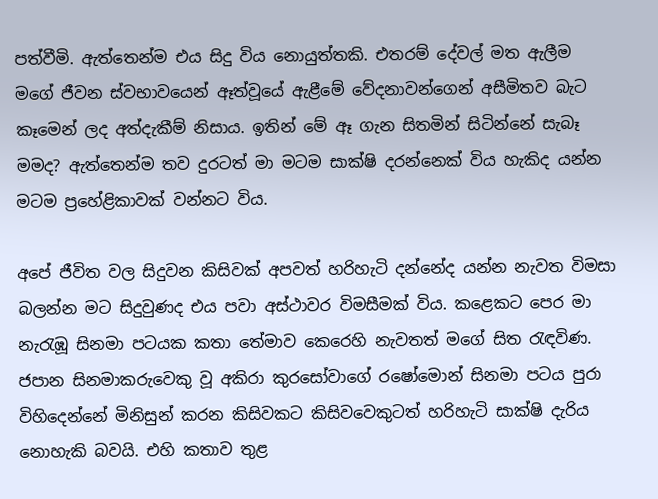පත්වීමි. ඇත්තෙන්ම එය සිදු විය නොයුත්තකි. එතරම් දේවල් මත ඇලීම මගේ ජීවන ස්වභාවයෙන් ඈත්වූයේ ඇළීමේ වේදනාවන්ගෙන් අසීමිතව බැට කෑමෙන් ලද අත්දැකීම් නිසාය. ඉතින් මේ ඈ ගැන සිතමින් සිටින්නේ සැබෑ මමද? ඇත්තෙන්ම තව දුරටත් මා මටම සාක්ෂි දරන්නෙක් විය හැකිද යන්න මටම ප්‍රහේළිකාවක් වන්නට විය.

අපේ ජීවිත වල සිදුවන කිසිවක් අපවත් හරිහැටි දන්නේද යන්න නැවත විමසා බලන්න මට සිදුවුණද එය පවා අස්ථාවර විමසීමක් විය. කළෙකට පෙර මා නැරැඹූ සිනමා පටයක කතා තේමාව කෙරෙහි නැවතත් මගේ සිත රැඳවිණ. ජපාන සිනමාකරුවෙකු වූ අකිරා කුරසෝවාගේ රෂෝ‍මොන් සිනමා පටය පුරා විහිදෙන්නේ මිනිසුන් කරන කිසිවකට කිසිවවෙකුටත් හරිහැටි සාක්ෂි දැරිය නොහැකි බවයි. එහි කතාව තුළ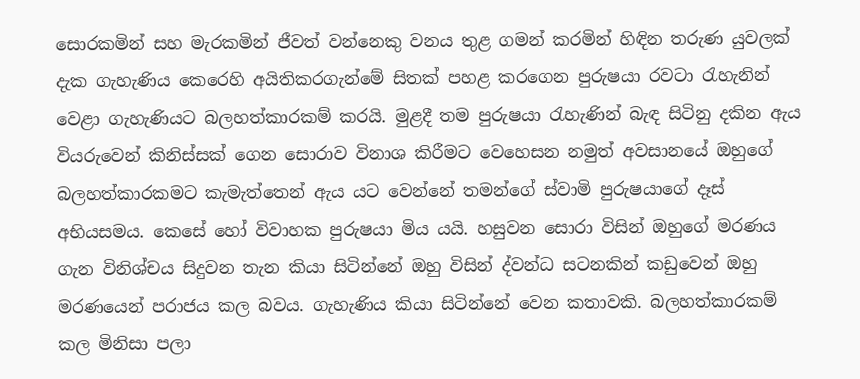සොරකමින් සහ මැරකමින් ජීවත් වන්නෙකු වනය තුළ ගමන් කරමින් හිඳින තරුණ යුවලක් දැක ගැහැණිය‍ කෙරෙහි අයිතිකරගැන්මේ සිතක් පහළ කරගෙන පුරුෂයා රවටා රැහැනින් වෙළා ගැහැණියට බලහත්කාරකම් කරයි. මුළදී තම පුරුෂයා රැහැණින් බැඳ සිටිනු දකින ඇය වියරුවෙන් කිනිස්සක් ගෙන සොරාව විනාශ කිරීමට වෙහෙසන නමුත් අවසානයේ ඔහුගේ බලහත්කාරකමට කැමැත්තෙන් ඇය යට වෙන්නේ තමන්ගේ ස්වාමි පුරුෂයාගේ දෑස් අභියසමය. කෙසේ‍ හෝ විවාහක පුරුෂයා මිය යයි. හසුවන සොරා විසින් ඔහුගේ මරණය ගැන විනිශ්චය සිදුවන තැන කියා සිටින්නේ ඔහු විසින් ද්වන්ධ සටනකින් කඩුවෙන් ඔහු මරණයෙන් පරාජය කල බවය. ගැහැණිය කියා සිටින්නේ වෙන කතාවකි. බලහත්කාරකම් කල මිනිසා පලා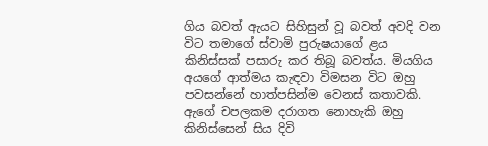ගිය බවත් ඇයට සිහිසුන් වූ බවත් අවදි වන විට තමාගේ ස්වාමි පුරුෂයාගේ ළය කිනිස්සක් පසාරු කර තිබූ බවත්ය. මියගිය අයගේ ආත්මය කැඳවා විමසන විට ඔහු පවසන්නේ හාත්පසින්ම වෙනස් කතාවකි. ඇගේ චපලකම දරාගත ‍නොහැකි ඔහු කිනිස්සෙන් සිය දිවි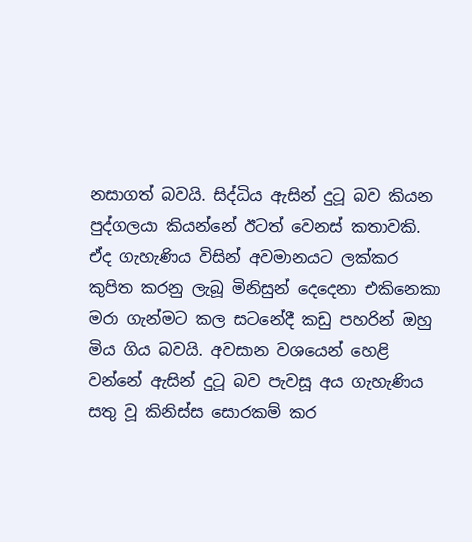නසාගත් බවයි. සිද්ධිය ඇසින් දුටූ බව කියන පුද්ගලයා කියන්නේ ඊටත් වෙනස් කතාවකි. ඒද ගැහැණිය විසින් අවමානයට ලක්කර කුපිත කරනු ලැබූ මිනිසුන් දෙදෙනා එකිනෙකා මරා ගැන්මට කල සටනේදී කඩු පහරින් ඔහු මිය ගිය බවයි. අවසාන වශයෙන් හෙළි වන්නේ ඇසින් දුටූ බව පැවසූ අය ගැහැණිය සතු වූ කිනිස්ස සොරකම් කර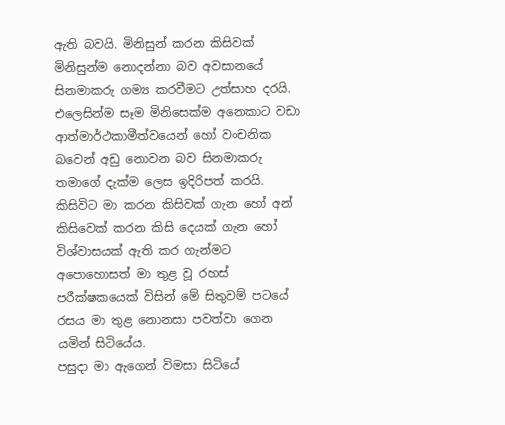ඇති බවයි. මිනිසුන් කරන කිසිවක් මිනිසුන්ම නොදන්නා බව අවසානයේ සිනමාකරු ගම්‍ය කරවීමට උත්සාහ දරයි. එලෙසින්ම සෑම මිනිසෙක්ම අනෙකාට වඩා ආත්මාර්ථකාමීත්වයෙන් හෝ වංචනික බවෙන් අඩු නොවන බව සිනමාකරු තමාගේ දැක්ම ලෙස ඉදිරිපත් කරයි.
කිසිවිට මා කරන කිසිවක් ගැන හෝ අන් කිසිවෙක් කරන කිසි දෙයක් ගැන හෝ විශ්වාසයක් ඇති කර ගැන්මට අපොහොසත් මා තුළ වූ රහස් පරීක්ෂකයෙක් විසින් මේ සිතුවම් පටයේ රසය මා තුළ නොනසා පවත්වා ගෙන යමින් සිටියේය.
පසුදා මා ඇගෙන් විමසා සිටියේ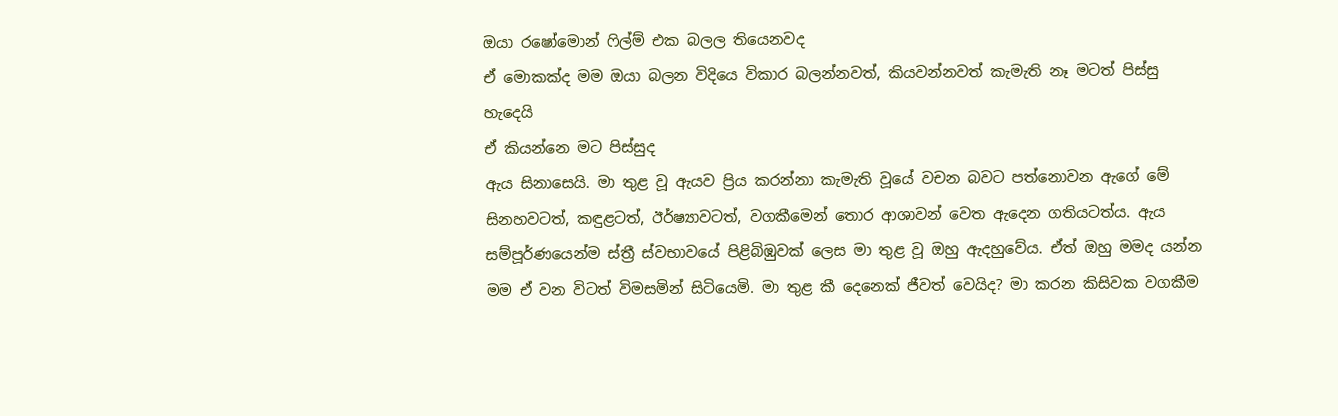ඔයා රෂෝමොන් ෆිල්ම් එක බලල තියෙනවද
ඒ මොකක්ද මම ඔයා බලන විදියෙ විකාර බලන්නවත්, කියවන්නවත් කැමැති නෑ මටත් පිස්සු හැදෙයි
ඒ කියන්නෙ මට පිස්සුද
ඇය සිනාසෙයි. මා තුළ වූ ඇයව ප්‍රිය කරන්නා කැමැති වූයේ වචන බවට පත්නොවන ඇගේ මේ සිනහවටත්, කඳුළටත්, ඊර්ෂ්‍යාවටත්, වගකීමෙන් තොර ආශාවන් වෙත ඇදෙන ගතියටත්ය. ඇය සම්පූර්ණයෙන්ම ස්ත්‍රී ස්වභාවයේ පිළිබිඹුවක් ලෙස මා තුළ වූ ඔහු ඇදහුවේය. ඒත් ඔහු මමද යන්න මම ඒ වන විටත් විමසමින් සිටියෙමි. මා තුළ කී දෙනෙක් ජීවත් වෙයිද? මා කරන කිසිවක වගකීම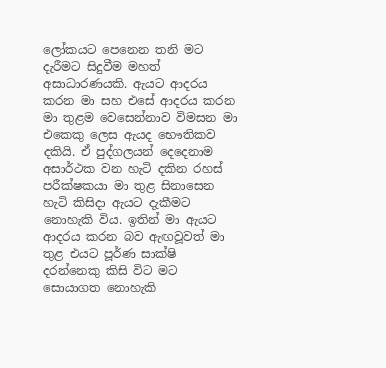ලෝකයට පෙනෙන තනි මට දැරීමට සිදුවීම මහත් අසාධාරණයකි. ඇයට ආදරය කරන මා සහ එසේ ආදරය කරන මා තුළම වෙසෙන්නාව විමසන මා එකෙකු ලෙස ඇයද භෞතිකව දකියි. ඒ පුද්ගලයන් දෙදෙනාම අසාර්ථක වන හැටි දකින රහස් පරීක්ෂකයා මා තුළ සිනාසෙන හැටි කිසිදා ඇයට දැකීමට නොහැකි විය. ඉතින් මා ඇයට ආදරය කරන බව ඇඟවූවත් මා තුළ එයට පූර්ණ සාක්ෂි දරන්නෙකු කිසි විට මට සොයාගත නොහැකි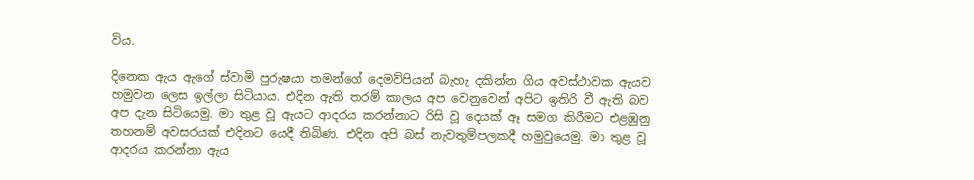විය.

දිනෙක ඇය ඇගේ ස්වාමි පුරුෂයා තමන්ගේ දෙමව්පියන් බැහැ දකින්න ගිය අවස්ථාවක ඇයව හමුවන ලෙස ඉල්ලා සිටියාය. එදින ඇති තරම් කාලය අප වෙනුවෙන් අපිට ඉතිරි වී ඇති බව අප දැන සිටියෙමු. මා තුළ වූ ඇයට ආදරය කරන්නාට රිසි වූ දෙයක් ඈ සමග කිරීමට එළඹුනු තහනම් අවසරයක් එදිනට යෙදී තිබිණ. එදින අපි බස් නැවතුම්පලකදී හමුවුයෙමු. මා තුළ වූ ආදරය කරන්නා ඇය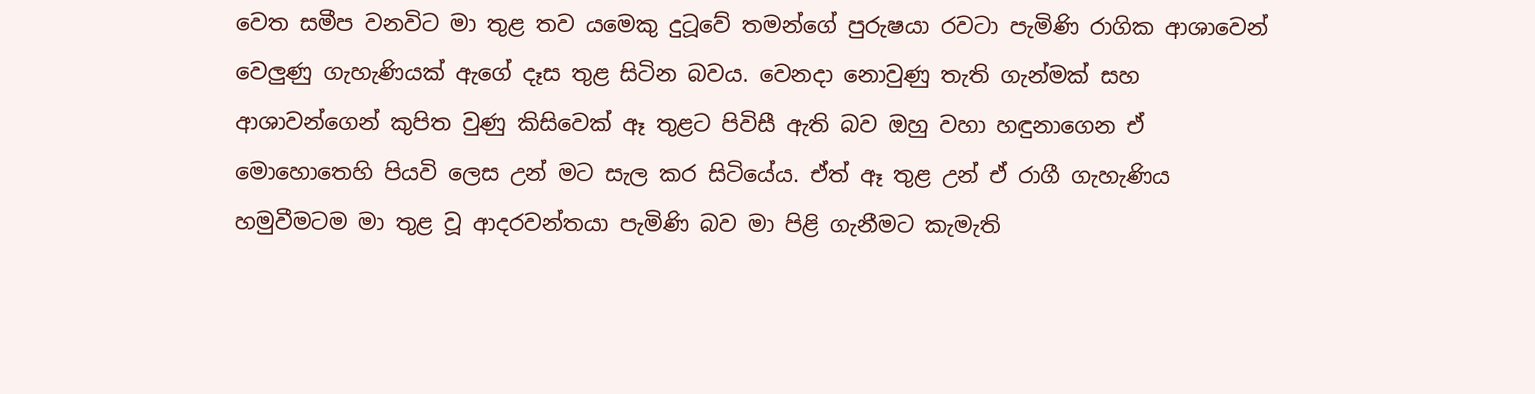වෙත සමීප වනවිට මා තුළ තව යමෙකු දුටූවේ තමන්ගේ පුරුෂයා රවටා පැමිණි රාගික ආශාවෙන් වෙලුණු ගැහැණියක් ඇගේ දෑස තුළ සිටින බවය. වෙනදා නොවුණු තැති ගැන්මක් සහ ආශාවන්ගෙන් කුපිත වුණු කිසිවෙක් ඈ තුළට පිවිසී ඇති බව ඔහු වහා හඳුනාගෙන ඒ මොහොතෙහි පියවි ලෙස උන් මට සැල කර සිටියේය. ඒත් ඈ තුළ උන් ඒ රාගී ගැහැණිය හමුවීමටම මා තුළ වූ ආදරවන්තයා පැමිණි බව මා පිළි ගැනීමට කැමැති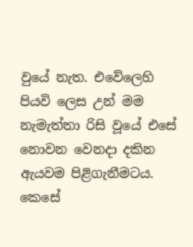වුයේ නැත. එවේලෙහි පියවි ලෙස උන් මම නැමැත්තා රිසි වූයේ එසේ නොවන වෙනදා දකින ඇයවම පිළිගැනීමටය. කෙසේ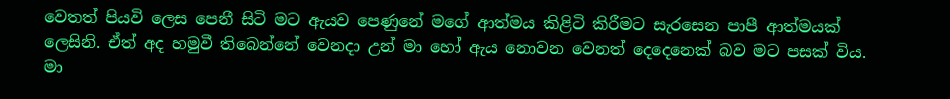වෙතත් පියවි ලෙස පෙනී සිටි මට ඇයව පෙණුනේ මගේ ආත්මය කිළිටි කිරීමට සැරසෙන පාපී ආත්මයක් ලෙසිනි. ඒත් අද හමුවී තිබෙන්නේ වෙනදා උන් මා හෝ ඇය නොවන වෙනත් දෙදෙනෙක් බව මට පසක් විය. මා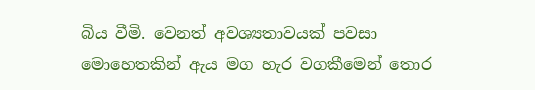බිය වීමි. වෙනත් අවශ්‍යතාවයක් පවසා මොහෙතකින් ඇය මග හැර වගකීමෙන් තොර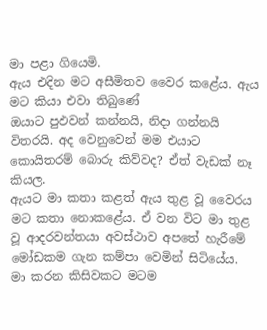මා පළා ගියෙමි.
ඇය එදින මට අසීමිතව වෛර කළේය. ඇය මට කියා එවා තිබුණේ
ඔයාට පුඵවන් කන්නයි, නිදා ගන්නයි විතරයි. අද වෙනුවෙන් මම එයාට කොයිතරම් බොරු කිව්වද? ඒත් වැඩක් නෑ කියල.
ඇයට මා කතා කළත් ඇය තුළ වූ වෛරය මට කතා නොකළේය. ඒ වන විට මා තුළ වූ ආදරවන්තයා අවස්ථාව අපතේ හැරීමේ මෝඩකම ගැන කම්පා වෙමින් සිටියේය.
මා කරන කිසිවකට මටම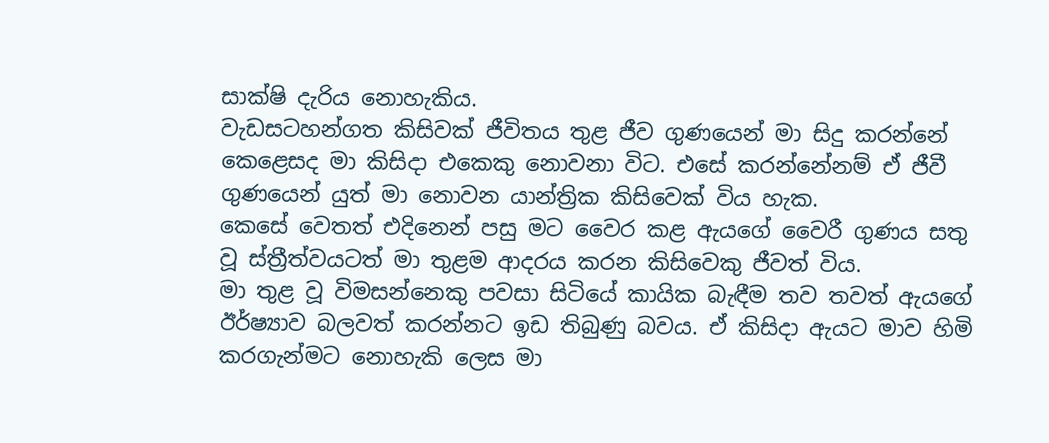සාක්ෂි දැරිය නොහැකිය.
වැඩසටහන්ගත කිසිවක් ජීවිතය තුළ ජීව ගුණයෙන් මා සිදු කරන්නේ කෙළෙසද මා කිසිදා එකෙකු නොවනා විට. එසේ කරන්නේනම් ඒ ජීවී ගුණයෙන් යුත් මා නොවන යාන්ත්‍රික කිසිවෙක් විය හැක.
කෙසේ වෙතත් එදිනෙන් පසු මට වෛර කළ ඇයගේ වෛරී ගුණය සතු වූ ස්ත්‍රීත්වයටත් මා තුළම ආදරය කරන කිසිවෙකු ජීවත් විය.
මා තුළ වූ විමසන්නෙකු පවසා සිටියේ කායික බැඳීම තව තවත් ඇයගේ ඊර්ෂ්‍යාව බලවත් කරන්නට ඉඩ තිබුණු බවය. ඒ කිසිදා ඇයට මාව හිමි කරගැන්මට නොහැකි ලෙස මා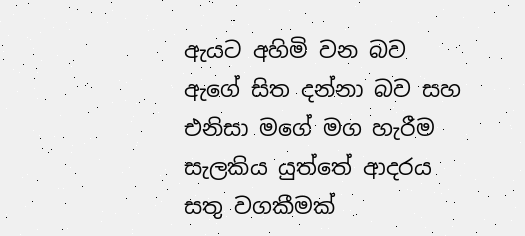ඇයට අහිමි වන බව ඇගේ සිත දන්නා බව සහ එනිසා මගේ මග හැරීම සැලකිය යුත්තේ ආදරය සතු වගකීමක්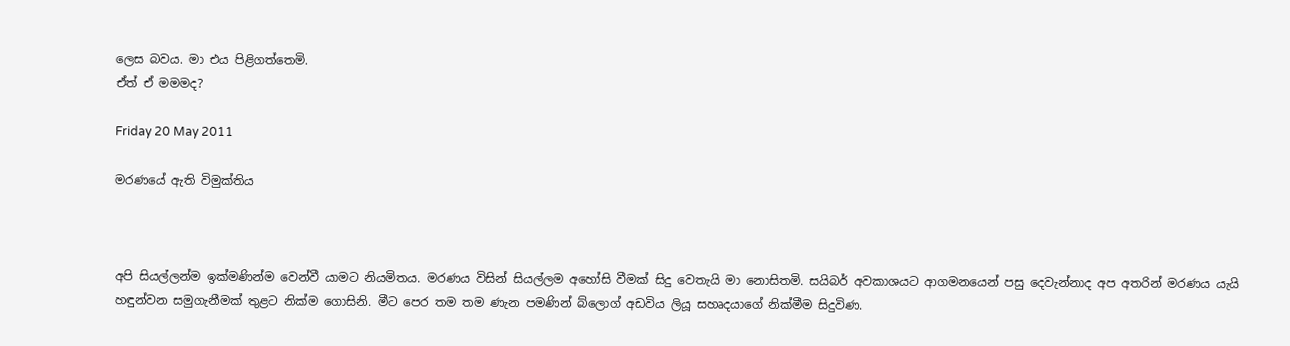ලෙස බවය. මා එය පිළිගත්තෙමි.
ඒත් ඒ මමමද?

Friday 20 May 2011

මරණයේ ඇති විමුක්තිය



අපි සියල්ලන්ම ඉක්මණින්ම වෙන්වී යාමට නියමිතය. මරණය විසින් සියල්ලම අහෝසි වීමක් සිදු වෙතැයි මා නොසිතමි. සයිබර් අවකාශයට ආගමනයෙන් පසු දෙවැන්නාද අප අතරින් මරණය යැයි හඳුන්වන සමුගැනීමක් තුළට නික්ම ගොසිනි. මීට පෙර තම තම ණැන පමණින් බ්ලොග් අඩවිය ලියූ සහෘදයාගේ නික්මීම සිදුවිණ.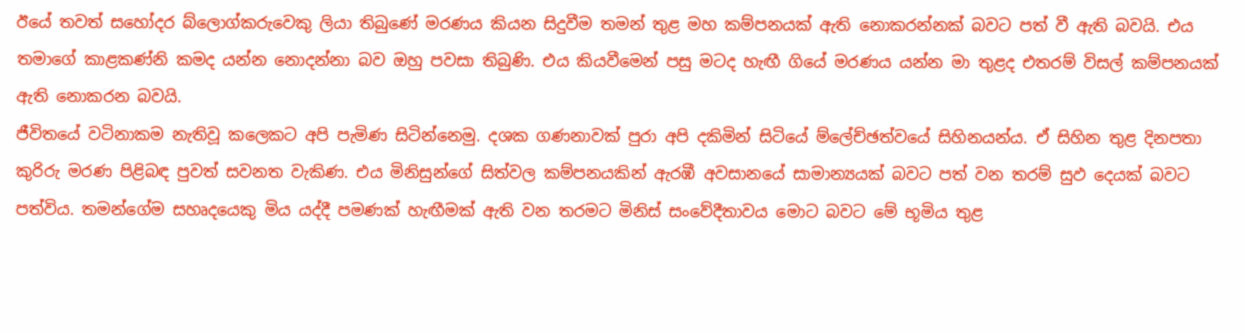ඊයේ තවත් සහෝදර බ්ලොග්කරුවෙකු ලියා තිබුණේ මරණය කියන සිදුවීම තමන් තුළ මහ කම්පනයක් ඇති නොකරන්නක් බවට පත් වී ඇති බවයි. එය තමාගේ කාළකණ්නි කමද යන්න නොදන්නා බව ඔහු පවසා තිබුණි. එය කියවීමෙන් පසු මටද හැඟී ගියේ මරණය යන්න මා තුළද එතරම් විසල් කම්පනයක් ඇති නොකරන බවයි.
ජීවිතයේ වටිනාකම නැතිවූ කලෙකට අපි පැමිණ සිටින්නෙමු. දශක ගණනාවක් පුරා අපි දකිමින් සිටියේ ම්ලේච්ඡත්වයේ සිහිනයන්ය. ඒ සිහින තුළ දිනපතා කුරිරු මරණ පිළිබඳ පුවත් සවනත වැකිණ. එය මිනිසුන්ගේ සිත්වල කම්පනයකින් ඇරඹී අවසානයේ සාමාන්‍යයක් බවට පත් වන තරම් සුඵ දෙයක් බවට පත්විය. තමන්ගේම සහෘදයෙකු මිය යද්දී පමණක් හැඟීමක් ඇති වන තරමට මිනිස් සංවේදීතාවය මොට බවට මේ භූමිය තුළ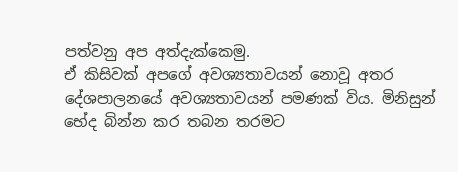පත්වනු අප අත්දැක්කෙමු.
ඒ කිසිවක් අපගේ අවශ්‍යතාවයන් නොවූ අතර දේශපාල‍නයේ අවශ්‍යතාවයන් පමණක් විය. මිනිසුන් භේද බින්න කර තබන තරමට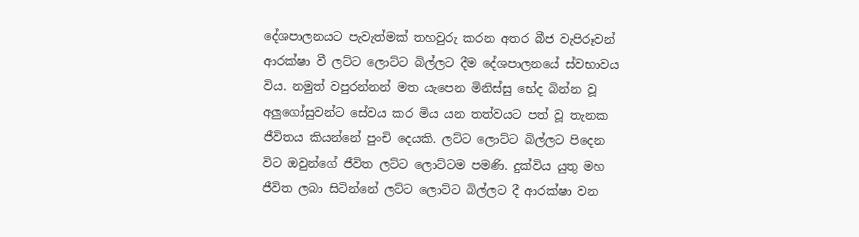දේශපාලනයට පැවැත්මක් තහවුරු කරන අතර බීජ වැපිරූවන් ආරක්ෂා වී ලට්ට ලොට්ට බිල්ලට දීම දේශපාලනයේ ස්වභාවය විය. නමුත් වපුරන්නන් මත යැපෙන මිනිස්සු භේද බින්න වූ අලුගෝසුවන්ට සේවය කර මිය යන තත්වයට පත් වූ තැනක ජීවිතය කියන්නේ පුංචි දෙයකි. ලට්ට ලොට්ට බිල්ලට පිදෙන විට ඔවුන්ගේ ජීවිත ලට්ට ලොට්ටම පමණි. දුක්විය යුතු මහ ජීවිත ලබා සිටින්නේ ලට්ට ලොට්ට බිල්ලට දී ආරක්ෂා වන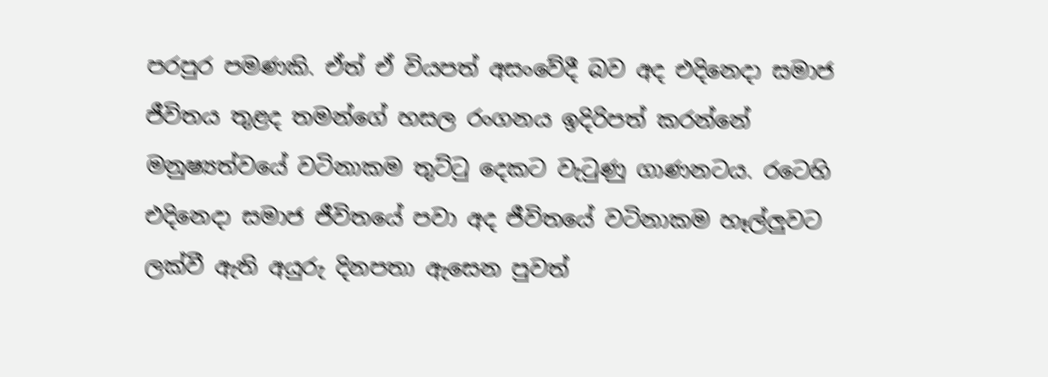පරපුර පමණකි. ඒත් ඒ වියපත් අසංවේදී බව අද එදිනෙදා සමාජ ජීවිතය තුළද තමන්ගේ හසල රංගනය ඉදිරිපත් කරන්නේ මනුෂ්‍යත්වයේ වටිනාකම තුට්ටු දෙකට වැටුණු ගාණනටය. රටෙහි එදිනෙදා සමාජ ජීවිතයේ පවා අද ජීවිතයේ වටිනාකම හෑල්ලුවට ලක්වී ඇති අයුරු දිනපතා ඇසෙන පුවත්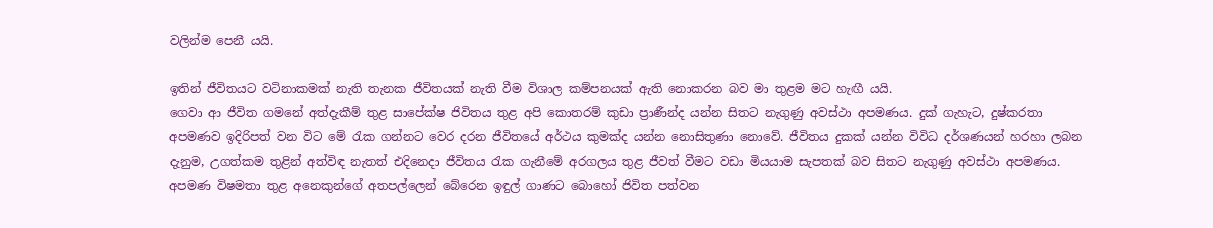වලින්ම පෙනී යයි.

ඉතින් ජීවිතයට වටිනාකමක් නැති තැනක ජීවිතයක් නැති වීම විශාල කම්පනයක් ඇති නොකරන බව මා තුළම මට හැඟී යයි.
ගෙවා ආ ජීවිත ගමනේ අත්දැකීම් තුළ සාපේක්ෂ ජිවිතය තුළ අපි කොතරම් කුඩා ප්‍රාණීන්ද යන්න සිතට නැගුණු අවස්ථා අපමණය. දුක් ගැහැට, දුෂ්කරතා අපමණව ඉදිරිපත් වන විට මේ රැක ගන්නට වෙර දරන ජීවිතයේ අර්ථය කුමක්ද යන්න නොසිතුණා නොවේ. ජීවිතය දුකක් යන්න විවිධ දර්ශණයන් හරහා ලබන දැනුම, උගත්කම තුළින් අත්විඳ නැතත් එදිනෙදා ජීවිතය රැක ගැනීමේ අරගලය තුළ ජීවත් වීමට වඩා මියයාම සැපතක් බව සිතට නැගුණු අවස්ථා අපමණය. අපමණ විෂමතා තුළ අනෙකුන්ගේ අතපල්ලෙන් බේරෙන ඉඳුල් ගාණට බොහෝ ජිවිත පත්වන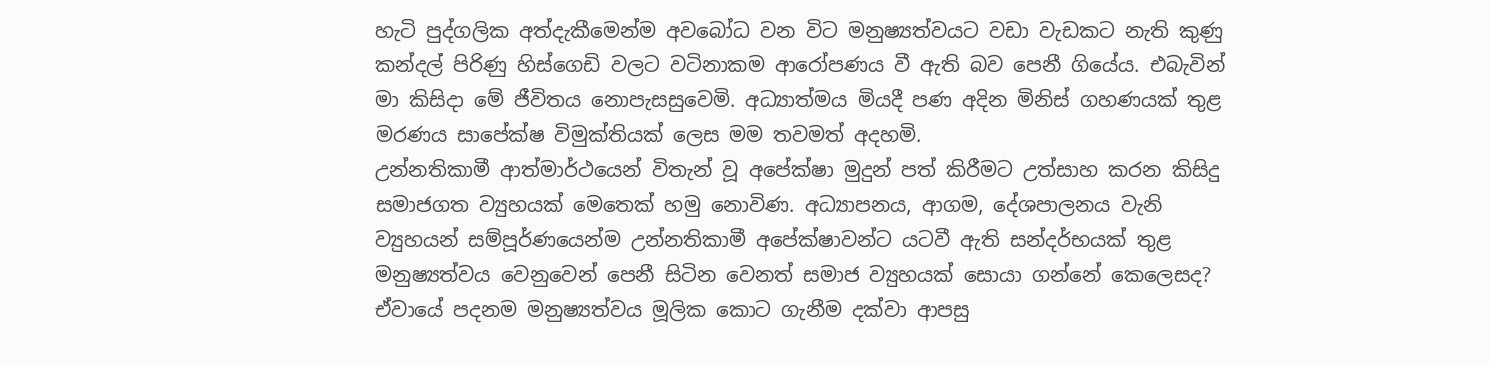හැටි පුද්ගලික අත්දැකීමෙන්ම අවබෝධ වන විට මනුෂ්‍යත්වයට වඩා වැඩකට නැති කුණු කන්දල් පිරිණු හිස්‍ගෙඩි වලට වටිනාකම ආරෝපණය වී ඇති බව පෙනී ගියේය. එබැවින් මා කිසිදා මේ ජීවිතය නොපැසසුවෙමි. අධ්‍යාත්මය මියදී පණ අදින මිනිස් ගහණයක් තුළ මරණය සාපේක්ෂ විමුක්තියක් ලෙස මම තවමත් අදහමි.
උන්නතිකාමී ආත්මාර්ථයෙන් විතැන් වූ අපේක්ෂා මුදුන් පත් කිරීමට උත්සාහ කරන කිසිදු සමාජගත ව්‍යුහයක් මෙතෙක් හමු නොවිණ. අධ්‍යාපනය, ආගම, දේශපාලනය වැනි ව්‍යුහයන් සම්පූර්ණයෙන්ම උන්නතිකාමී අපේක්ෂාවන්ට යටවී ඇති සන්දර්භයක් තුළ මනුෂ්‍යත්වය වෙනුවෙන් පෙනී සිටින වෙනත් සමාජ ව්‍යුහයක් සොයා ගන්නේ කෙලෙසද? ඒවායේ පදනම මනුෂ්‍යත්වය මූලික කොට ගැනීම දක්වා ආපසු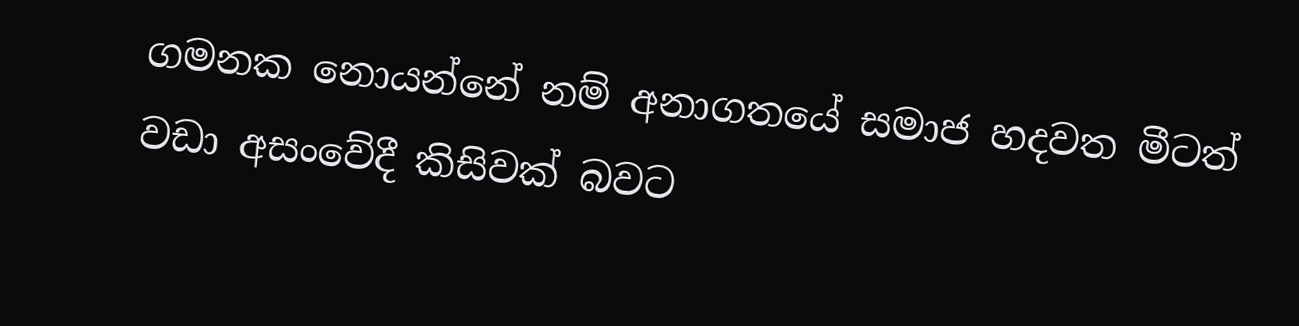ගමනක නොයන්නේ නම් අනාගතයේ සමාජ හදවත මීටත් වඩා අසංවේදී කිසිවක් බවට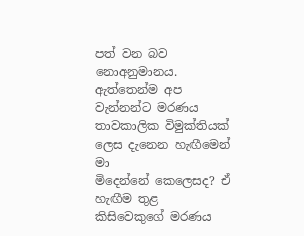පත් වන බව නොඅනුමානය.
ඇත්තෙන්ම අප වැන්නන්ට මරණය තාවකාලික විමුක්තියක් ලෙස දැනෙන හැඟීමෙන් මා මිදෙන්නේ ‍කෙලෙසද? ඒ හැඟීම තුළ කිසිවෙකුගේ මරණය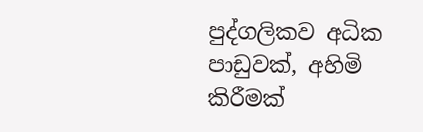පුද්ගලිකව අධික පාඩුවක්, අහිමි කිරීමක්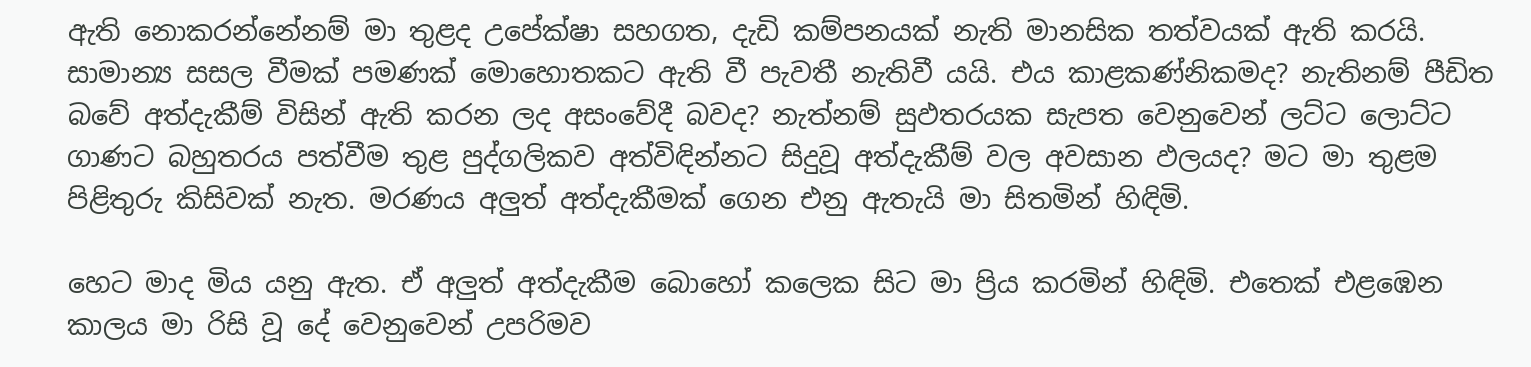ඇති නොකරන්නේනම් මා තුළද උපේක්ෂා සහගත, දැඩි කම්පනයක් නැති මානසික තත්වයක් ඇති කරයි. සාමාන්‍ය සසල වීමක් පමණක් මොහොතකට ඇති වී පැවතී නැතිවී යයි. එය කාළකණ්නිකමද? නැතිනම් පීඩිත බවේ අත්දැකීම් විසින් ඇති කරන ලද අසංවේදී බවද? නැත්නම් සුඵතරයක සැපත වෙනුවෙන් ලට්ට ලොට්ට ගාණට බහුතරය පත්වීම තුළ පුද්ගලිකව අත්විඳින්නට සිදුවූ අත්දැකීම් වල අවසාන ඵලයද? මට මා තුළම පිළිතුරු කිසිවක් නැත. මරණය අලුත් අත්දැකීමක් ගෙන එනු ඇතැයි මා සිතමින් හිඳිමි.

හෙට මාද මිය යනු ඇත. ඒ අලුත් අත්දැකීම බොහෝ කලෙක සිට මා ප්‍රිය කරමින් හිඳිමි. එතෙක් එළඹෙන කාලය මා රිසි වූ දේ වෙනුවෙන් උපරිමව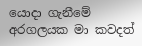යොදා ගැනීමේ අරගලයක මා කවදත්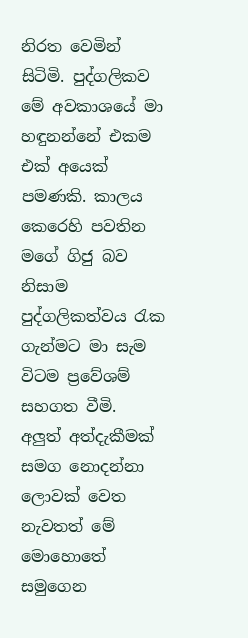නිරත වෙමින් සිටිමි. පුද්ගලිකව මේ අවකාශයේ මා හඳුනන්නේ එකම එක් අයෙක් පමණකි. කාලය කෙරෙහි පවතින මගේ ගිජු බව නිසාම පුද්ගලිකත්වය රැක ගැන්මට මා සැම විටම ප්‍රවේශම් සහගත වීමි.
අලුත් අත්දැකීමක් සමග නොදන්නා ලොවක් වෙත නැවතත් මේ මොහොතේ සමුගෙන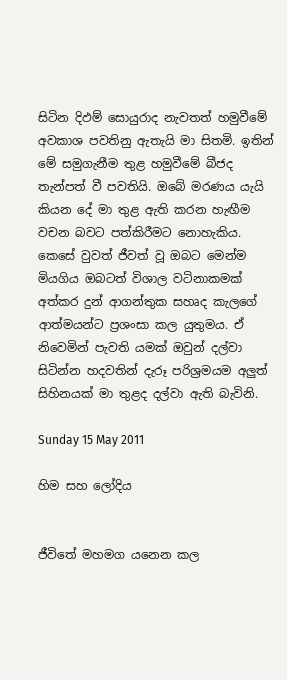සිටින දිඵම් සොයුරාද නැවතත් හමුවීමේ අවකාශ පවතිනු ඇතැයි මා සිතමි. ඉතින් මේ සමුගැනීම තුළ හමුවීමේ බීජද තැන්පත් වී පවතියි. ඔබේ මරණය යැයි කියන දේ මා තුළ ඇති කරන හැඟීම වචන බවට පත්කිරීමට නොහැකිය. කෙසේ වුවත් ජීවත් වූ ඔබට මෙන්ම මියගිය ඔබටත් විශාල වටිනාකමක් අත්කර දුන් ආගන්තුක සහෘද කැලගේ ආත්මයන්ට ප්‍රශංසා කල යුතුමය. ඒ නිවෙමින් පැවති යමක් ඔවුන් දල්වා සිටින්න හදවතින් දැරූ පරිශ්‍රමයම අලුත් සිහිනයක් මා තුළද දල්වා ඇති බැවිනි.

Sunday 15 May 2011

හිම සහ ලෝදිය


ජීවිතේ මහමග යනෙන කල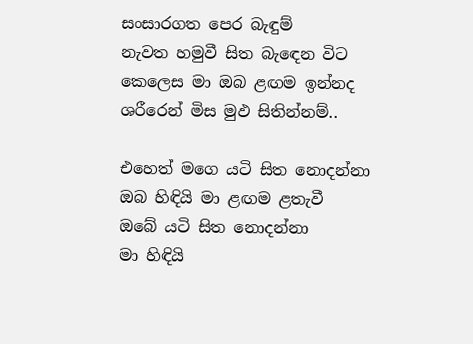සංසාරගත පෙර බැඳුම්
නැවත හමුවී සිත බැඳෙන විට
කෙලෙස මා ඔබ ළඟම ඉන්නද
ශරීරෙන් මිස මුඵ සිතින්නම්..

එහෙත් මගෙ යටි සිත‍ නොදන්නා
ඔබ හිඳියි මා ළඟම ළතැවී
ඔබේ යටි සිත නොදන්නා
මා හිඳියි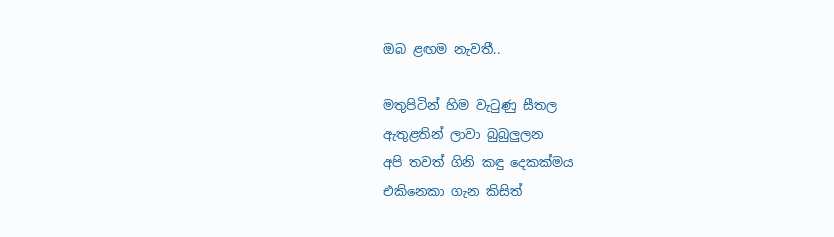ඔබ ළඟම නැවතී..

මතුපිටින් හිම වැටුණු සීතල
ඇතුළතින් ලාවා බුබුලුලන
අපි තවත් ගිනි කඳු දෙකක්මය
එකිනෙකා ගැන කිසිත්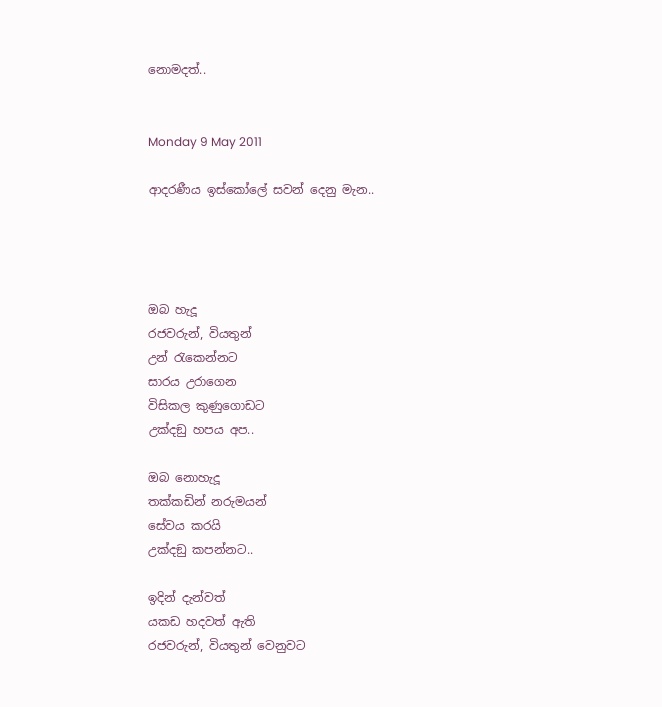නොමදත්..


Monday 9 May 2011

ආදරණීය ඉස්කෝ‍ලේ සවන් දෙනු මැන..




ඔබ හැදූ
රජවරුන්, වියතුන්
උන් රැකෙන්නට
සාරය උරාගෙන
විසිකල කුණුගොඩට
උක්දඞු හපය අප..

ඔබ නොහැදූ
තක්කඩින් නරුමයන්
සේවය කරයි
උක්දඞු කපන්නට..

ඉදින් දැන්වත්
යකඩ හදවත් ඇති
රජවරුන්, වියතුන් වෙනුවට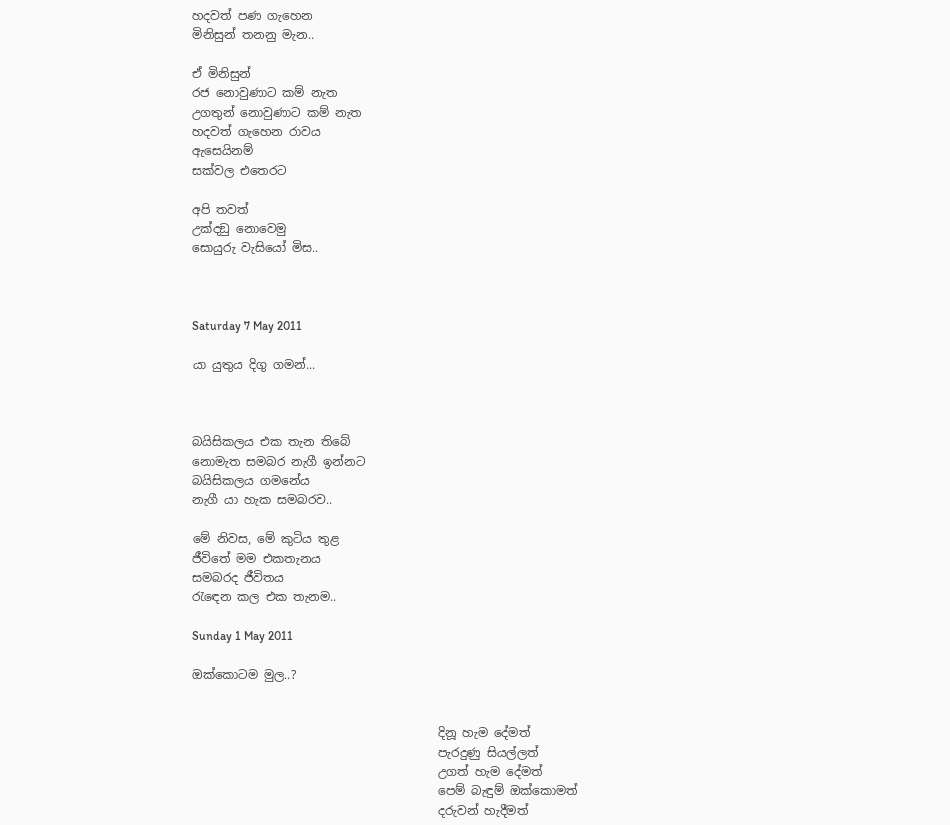හදවත් පණ ගැහෙන
මිනිසුන් තනනු මැන..

ඒ මිනිසුන්
රජ නොවුණාට කම් නැත
උගතුන් නොවුණාට කම් නැත
හදවත් ගැහෙන රාවය
ඇසෙයිනම්
සක්වල එතෙරට

අපි තවත්
උක්දඞු නොවෙමු
සොයුරු වැසියෝ මිස..



Saturday 7 May 2011

යා යුතුය දිගු ගමන්...



බයිසිකලය එක තැන තිබේ
නොමැත සමබර නැගී ඉන්නට
බයිසිකලය ගමනේය
නැගී යා හැක සමබරව..

මේ නිවස, මේ කුටිය තුළ
ජීවිතේ මම එකතැනය
සමබරද ජීවිතය
රැඳෙන කල එක තැනම..

Sunday 1 May 2011

ඔක්කොටම මුල..?


                                         දිනූ හැම දේමත්
                                         පැරදුණු සියල්ලත්
                                         උගත් හැම දේමත්
                                         පෙම් බැඳුම් ඔක්කොමත්
                                         දරුවන් හැදීමත්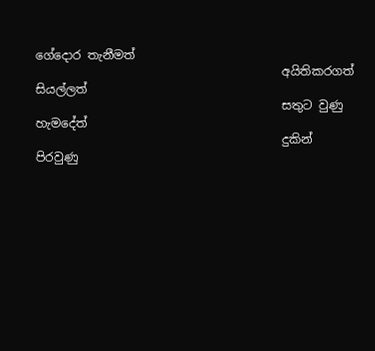ගේදොර තැනීමත්
                                         අයිතිකරගත් සියල්ලත්
                                         සතුට වුණු හැමදේත්
                                         දුකින් පිරවුණු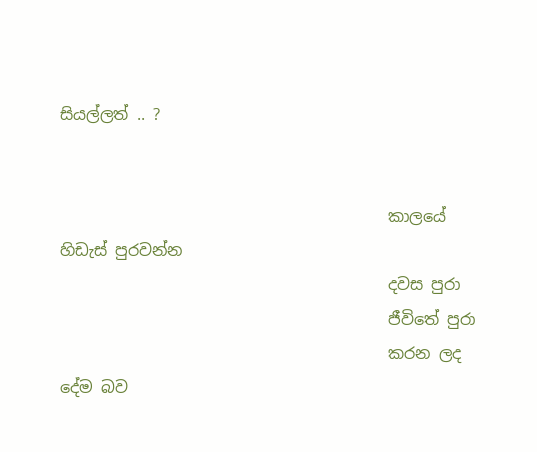සියල්ලත් .. ?


                                         කාලයේ හිඩැස් පුරවන්න
                                         දවස පුරා
                                         ජීවිතේ පුරා
                                         කරන ලද දේම බව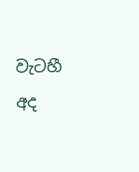වැටහී අද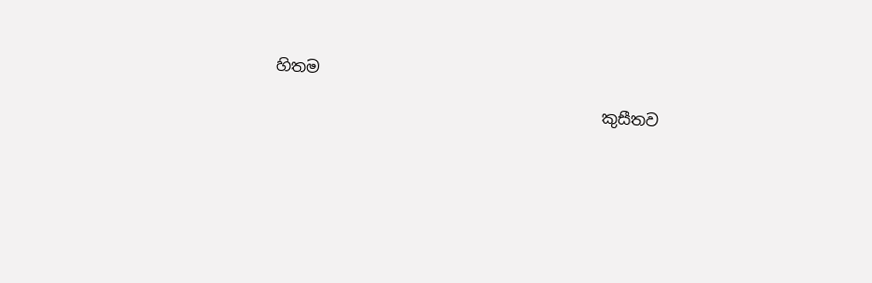හිතම
                                         කුසීතව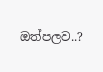ඔත්පලව..?